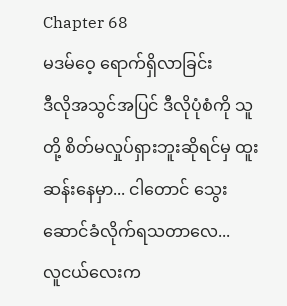Chapter 68
မဒမ်ဝေ့ ရောက်ရှိလာခြင်း
ဒီလိုအသွင်အပြင် ဒီလိုပုံစံကို သူတို့ စိတ်မလှုပ်ရှားဘူးဆိုရင်မှ ထူးဆန်းနေမှာ... ငါတောင် သွေးဆောင်ခံလိုက်ရသတာလေ...
လူငယ်လေးက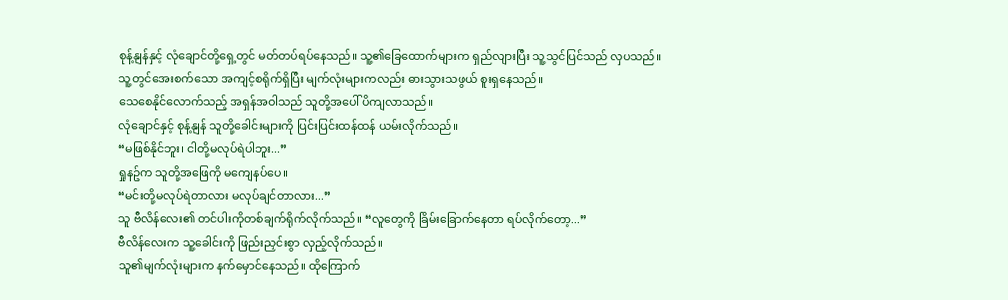စုန့်နျန်နှင့် လုံချောင်တို့ရှေ့တွင် မတ်တပ်ရပ်နေသည်။ သူ့၏ခြေထောက်များက ရှည်လျားပြီး သူ့သွင်ပြင်သည် လှပသည်။ သူ့တွင်အေးစက်သော အကျင့်စရိုက်ရှိပြီး မျက်လုံးများကလည်း ဓားသွားသဖွယ် စူးရှနေသည်။
သေစေနိုင်လောက်သည့် အရှန်အဝါသည် သူတို့အပေါ် ပိကျလာသည်။
လုံချောင်နှင့် စုန့်နျန် သူတို့ခေါင်းများကို ပြင်းပြင်းထန်ထန် ယမ်းလိုက်သည်။
“မဖြစ်နိုင်ဘူး၊ ငါတို့မလုပ်ရဲပါဘူး...”
ရှုနဥ်က သူတို့အဖြေကို မကျေနပ်ပေ။
“မင်းတို့မလုပ်ရဲတာလား မလုပ်ချင်တာလား...”
သူ ဗီလိန်လေး၏ တင်ပါးကိုတစ်ချက်ရိုက်လိုက်သည်။ “လူတွေကို ခြိမ်းခြောက်နေတာ ရပ်လိုက်တော့...”
ဗီလိန်လေးက သူ့ခေါင်းကို ဖြည်းညှင်းစွာ လှည့်လိုက်သည်။
သူ၏မျက်လုံးများက နက်မှောင်နေသည်။ ထိုကြောက်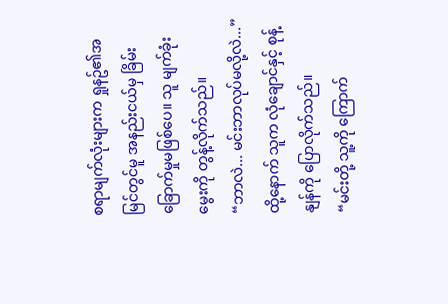စရာမျက်လုံးများက ရှုနဥ်၏အမြင်တွင်မူ အနည်းငယ်မှ ခြိမ်းခြောက်မှုမဖြစ်ပေ။ သူ မျက်ခုံးမွေးကို တွန့်လိုက်သည်။
“ဘာလဲ... မင်းဘာလုပ်မလို့လဲ...”
ထို့နောက် သူက လုံချောင်နှင့် စုန့်နျန်ကို ပြောလိုက်သည်။
“မင်းတို့ သူ့ကို ကြောက်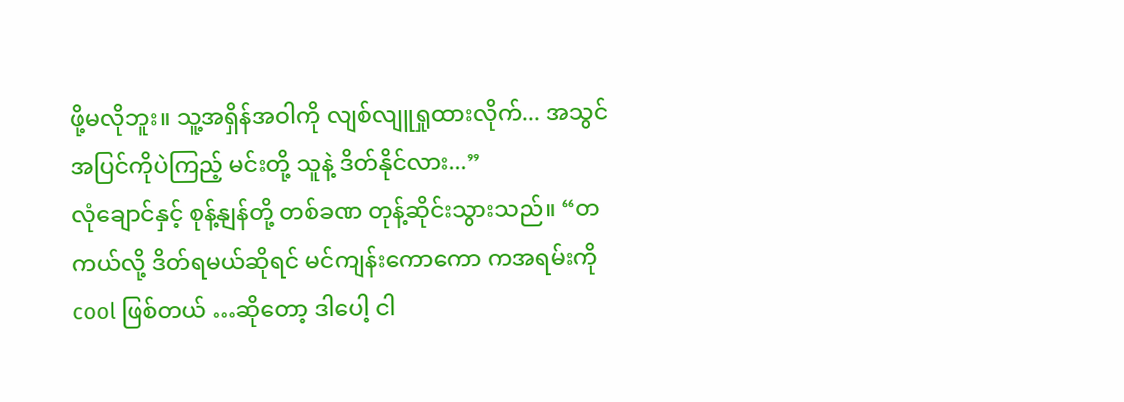ဖို့မလိုဘူး။ သူ့အရှိန်အဝါကို လျစ်လျူရှုထားလိုက်... အသွင်အပြင်ကိုပဲကြည့် မင်းတို့ သူနဲ့ ဒိတ်နိုင်လား...”
လုံချောင်နှင့် စုန့်နျန်တို့ တစ်ခဏ တုန့်ဆိုင်းသွားသည်။ “တကယ်လို့ ဒိတ်ရမယ်ဆိုရင် မင်ကျန်းကောကော ကအရမ်းကို cool ဖြစ်တယ် …ဆိုတော့ ဒါပေါ့ ငါ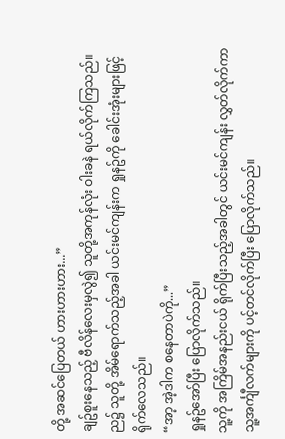တို့ အဆင်ပြေတယ် ဟားဟားဟား...”
ချဥ်စူးနေသည့် ဗီလိန်လေးမှလွဲ၍ သူတို့အကုန်လုံး ဝါးခနဲ ရယ်လိုက်ကြသည်။
ည၌ သူတို့ အိမ်ရောက်သည့်အခါ ယင်းမင်ကျန်းက ရှုနဥ်ကို ခေါင်းအုံးများဖြင့် ရိုက်လေသည်။
“အာ့ အဲ့ဒါက စနေတာပဲကို...”
ရှုနဥ်အော်ပြီး ပြောလိုက်သည်။
သူ့ကို အကြိမ်အနည်းငယ် ရိုက်ပြီးသည့်အခါတွင် ယင်းမင်ကျန်း လွှတ်လိုက်ကာ သူ့အင်္ကျီလက်များကို ပင့်တင်လိုက်ပြီး ပြောလိုက်သည်။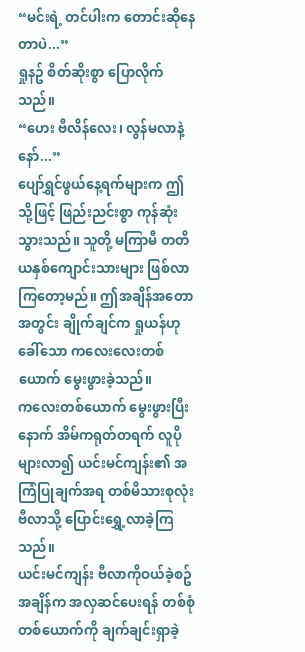“မင်းရဲ့ တင်ပါးက တောင်းဆိုနေတာပဲ...”
ရှုနဥ် စိတ်ဆိုးစွာ ပြောလိုက်သည်။
“ဟေး ဗီလိန်လေး၊ လွန်မလာနဲ့နော်...”
ပျော်ရွှင်ဖွယ်နေ့ရက်များက ဤသို့ဖြင့် ဖြည်းညင်းစွာ ကုန်ဆုံးသွားသည်။ သူတို့ မကြာမီ တတိယနှစ်ကျောင်းသားများ ဖြစ်လာကြတော့မည်။ ဤအချိန်အတောအတွင်း ချိုက်ချင်က ရှုယန်ဟု ခေါ်သော ကလေးလေးတစ်ယောက် မွေးဖွားခဲ့သည်။
ကလေးတစ်ယောက် မွေးဖွားပြီးနောက် အိမ်ကရုတ်တရက် လူပိုများလာ၍ ယင်းမင်ကျန်း၏ အကြံပြုချက်အရ တစ်မိသားစုလုံး ဗီလာသို့ ပြောင်းရွှေ့လာခဲ့ကြသည်။
ယင်းမင်ကျန်း ဗီလာကိုဝယ်ခဲ့စဥ်အချိန်က အလှဆင်ပေးရန် တစ်စုံတစ်ယောက်ကို ချက်ချင်းရှာခဲ့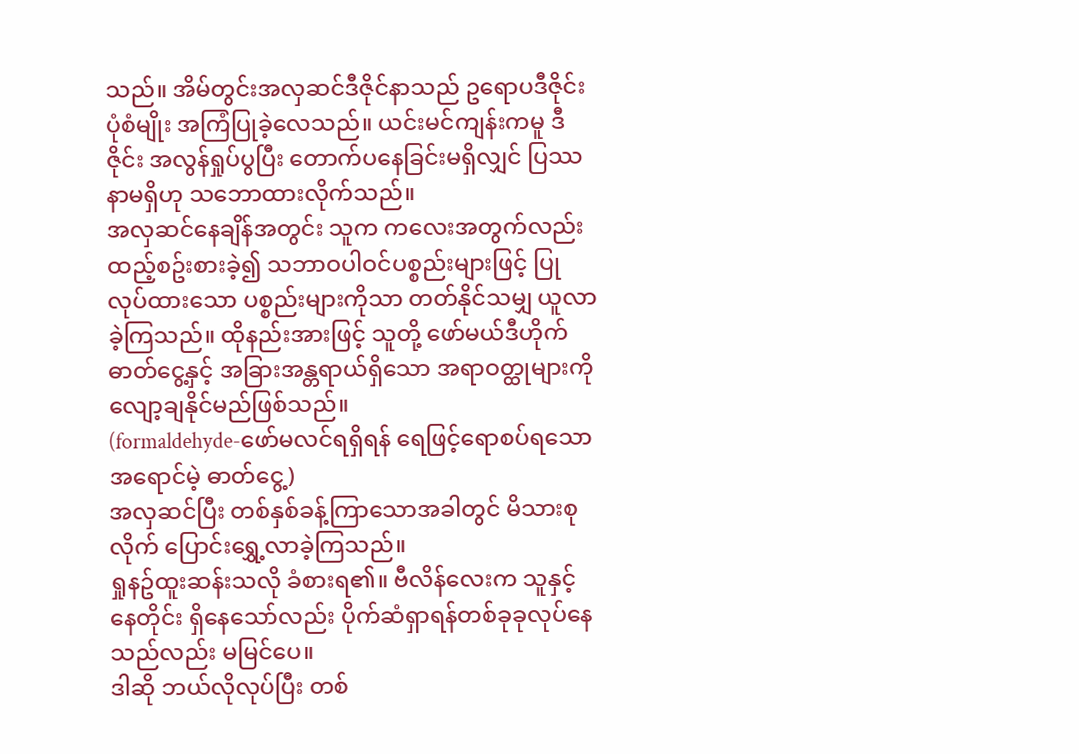သည်။ အိမ်တွင်းအလှဆင်ဒီဇိုင်နာသည် ဥရောပဒီဇိုင်းပုံစံမျိုး အကြံပြုခဲ့လေသည်။ ယင်းမင်ကျန်းကမူ ဒီဇိုင်း အလွန်ရှုပ်ပွပြီး တောက်ပနေခြင်းမရှိလျှင် ပြဿနာမရှိဟု သဘောထားလိုက်သည်။
အလှဆင်နေချိန်အတွင်း သူက ကလေးအတွက်လည်း ထည့်စဥ်းစားခဲ့၍ သဘာဝပါဝင်ပစ္စည်းများဖြင့် ပြုလုပ်ထားသော ပစ္စည်းများကိုသာ တတ်နိုင်သမျှ ယူလာခဲ့ကြသည်။ ထိုနည်းအားဖြင့် သူတို့ ဖော်မယ်ဒီဟိုက်ဓာတ်ငွေ့နှင့် အခြားအန္တရာယ်ရှိသော အရာဝတ္ထုများကို လျော့ချနိုင်မည်ဖြစ်သည်။
(formaldehyde-ဖော်မလင်ရရှိရန် ရေဖြင့်ရောစပ်ရသော အရောင်မဲ့ ဓာတ်ငွေ့)
အလှဆင်ပြီး တစ်နှစ်ခန့်ကြာသောအခါတွင် မိသားစုလိုက် ပြောင်းရွှေ့လာခဲ့ကြသည်။
ရှုနဥ်ထူးဆန်းသလို ခံစားရ၏။ ဗီလိန်လေးက သူနှင့် နေတိုင်း ရှိနေသော်လည်း ပိုက်ဆံရှာရန်တစ်ခုခုလုပ်နေသည်လည်း မမြင်ပေ။
ဒါဆို ဘယ်လိုလုပ်ပြီး တစ်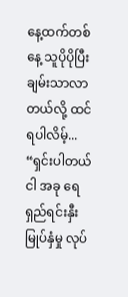နေ့ထက်တစ်နေ့ သူပိုပိုပြီး ချမ်းသာလာတယ်လို့ ထင်ရပါလိမ့်...
“ရှင်းပါတယ် ငါ အခု ရေရှည်ရင်းနှီးမြုပ်နှံမှု လုပ်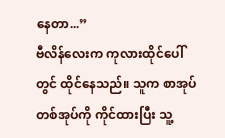နေတာ...”
ဗီလိန်လေးက ကုလားထိုင်ပေါ်တွင် ထိုင်နေသည်။ သူက စာအုပ်တစ်အုပ်ကို ကိုင်ထားပြီး သူ့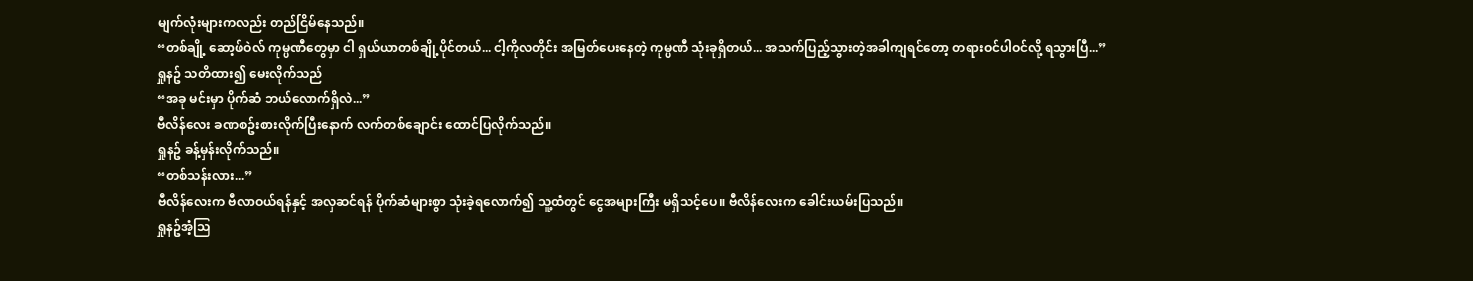မျက်လုံးများကလည်း တည်ငြိမ်နေသည်။
“တစ်ချို့ ဆော့ဖ်ဝဲလ် ကုမ္ပဏီတွေမှာ ငါ ရှယ်ယာတစ်ချို့ပိုင်တယ်... ငါ့ကိုလတိုင်း အမြတ်ပေးနေတဲ့ ကုမ္ပဏီ သုံးခုရှိတယ်... အသက်ပြည့်သွားတဲ့အခါကျရင်တော့ တရားဝင်ပါဝင်လို့ ရသွားပြီ...”
ရှုနဥ် သတိထား၍ မေးလိုက်သည်
“အခု မင်းမှာ ပိုက်ဆံ ဘယ်လောက်ရှိလဲ...”
ဗီလိန်လေး ခဏစဥ်းစားလိုက်ပြီးနောက် လက်တစ်ချောင်း ထောင်ပြလိုက်သည်။
ရှုနဥ် ခန့်မှန်းလိုက်သည်။
“တစ်သန်းလား...”
ဗီလိန်လေးက ဗီလာဝယ်ရန်နှင့် အလှဆင်ရန် ပိုက်ဆံများစွာ သုံးခဲ့ရလောက်၍ သူ့ထံတွင် ငွေအများကြီး မရှိသင့်ပေ။ ဗီလိန်လေးက ခေါင်းယမ်းပြသည်။
ရှုနဥ်အံ့သြ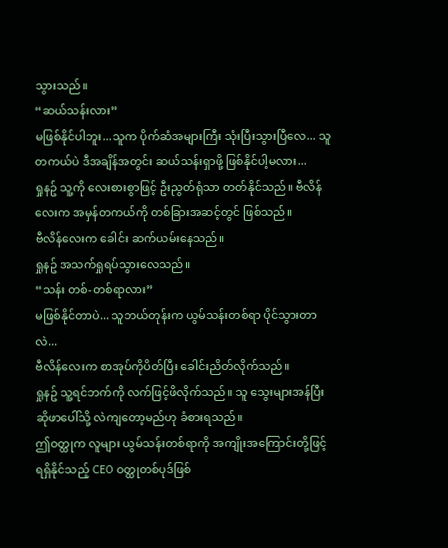သွားသည်။
“ဆယ်သန်းလား”
မဖြစ်နိုင်ပါဘူး...သူက ပိုက်ဆံအများကြီး သုံးပြီးသွားပြီလေ... သူတကယ်ပဲ ဒီအချိန်အတွင်း ဆယ်သန်းရှာဖို့ ဖြစ်နိုင်ပါ့မလား...
ရှုနဥ် သူ့ကို လေးစားစွာဖြင့် ဦးညွတ်ရုံသာ တတ်နိုင်သည်။ ဗီလိန်လေးက အမှန်တကယ်ကို တစ်ခြားအဆင့်တွင် ဖြစ်သည်။
ဗီလိန်လေးက ခေါင်း ဆက်ယမ်းနေသည်။
ရှုနဥ် အသက်ရှုရပ်သွားလေသည်။
“သန်း တစ်-တစ်ရာလား”
မဖြစ်နိုင်တာပဲ... သူဘယ်တုန်းက ယွမ်သန်းတစ်ရာ ပိုင်သွားတာလဲ...
ဗီလိန်လေးက စာအုပ်ကိုပိတ်ပြီး ခေါင်းညိတ်လိုက်သည်။
ရှုနဥ် သူ့ရင်ဘက်ကို လက်ဖြင့်ဖိလိုက်သည်။ သူ သွေးများအန်ပြီး ဆိုဖာပေါ်သို့ လဲကျတော့မည်ဟု ခံစားရသည်။
ဤဝတ္ထုက လူများ ယွမ်သန်းတစ်ရာကို အကျိုးအကြောင်းတို့ဖြင့် ရရှိနိုင်သည့် CEO ဝတ္ထုတစ်ပုဒ်ဖြစ်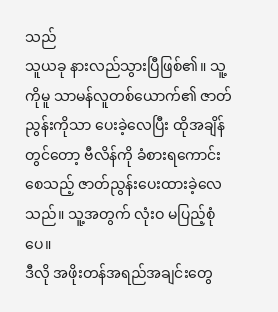သည်
သူယခု နားလည်သွားပြီဖြစ်၏။ သူ့ကိုမူ သာမန်လူတစ်ယောက်၏ ဇာတ်ညွန်းကိုသာ ပေးခဲ့လေပြီး ထိုအချိန်တွင်တော့ ဗီလိန်ကို ခံစားရကောင်းစေသည့် ဇာတ်ညွန်းပေးထားခဲ့လေသည်။ သူ့အတွက် လုံးဝ မပြည့်စုံပေ။
ဒီလို အဖိုးတန်အရည်အချင်းတွေ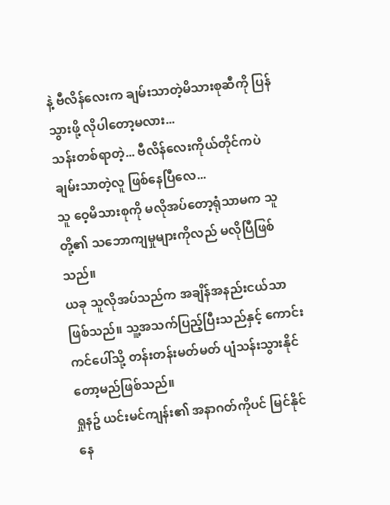နဲ့ ဗီလိန်လေးက ချမ်းသာတဲ့မိသားစုဆီကို ပြန်သွားဖို့ လိုပါတော့မလား...
သန်းတစ်ရာတဲ့... ဗီလိန်လေးကိုယ်တိုင်ကပဲ ချမ်းသာတဲ့လူ ဖြစ်နေပြီလေ...
သူ ဝေ့မိသားစုကို မလိုအပ်တော့ရုံသာမက သူတို့၏ သဘောကျမှုများကိုလည် မလိုပြီဖြစ်သည်။
ယခု သူလိုအပ်သည်က အချိန်အနည်းငယ်သာဖြစ်သည်။ သူ့အသက်ပြည့်ပြီးသည်နှင့် ကောင်းကင်ပေါ်သို့ တန်းတန်းမတ်မတ် ပျံသန်းသွားနိုင်တော့မည်ဖြစ်သည်။
ရှုနဥ် ယင်းမင်ကျန်း၏ အနာဂတ်ကိုပင် မြင်နိုင်နေ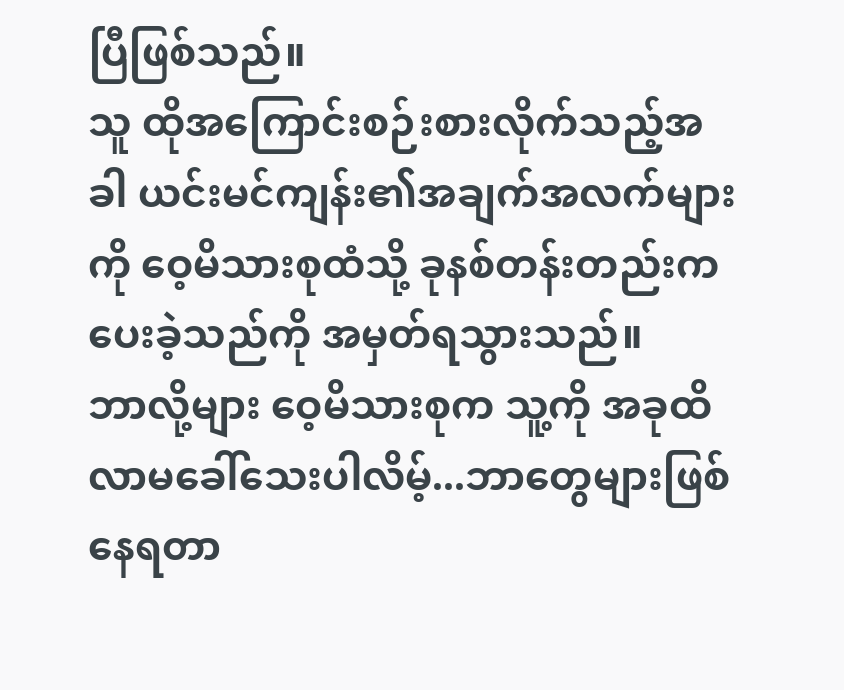ပြီဖြစ်သည်။
သူ ထိုအကြောင်းစဉ်းစားလိုက်သည့်အခါ ယင်းမင်ကျန်း၏အချက်အလက်များကို ဝေ့မိသားစုထံသို့ ခုနစ်တန်းတည်းက ပေးခဲ့သည်ကို အမှတ်ရသွားသည်။
ဘာလို့များ ဝေ့မိသားစုက သူ့ကို အခုထိ လာမခေါ်သေးပါလိမ့်...ဘာတွေများဖြစ်နေရတာ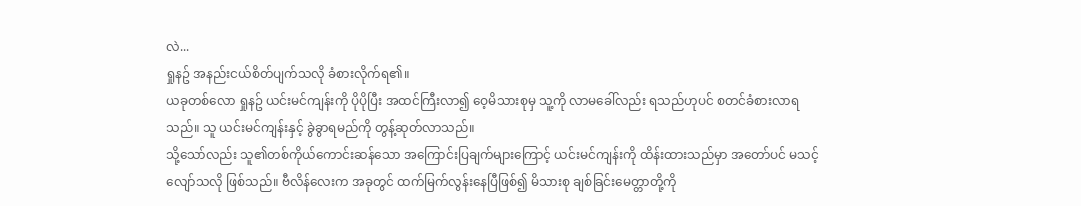လဲ...
ရှုနဥ် အနည်းငယ်စိတ်ပျက်သလို ခံစားလိုက်ရ၏။
ယခုတစ်လော ရှုနဥ် ယင်းမင်ကျန်းကို ပိုပိုပြီး အထင်ကြီးလာ၍ ဝေ့မိသားစုမှ သူ့ကို လာမခေါ်လည်း ရသည်ဟုပင် စတင်ခံစားလာရသည်။ သူ ယင်းမင်ကျန်းနှင့် ခွဲခွာရမည်ကို တွန့်ဆုတ်လာသည်။
သို့သော်လည်း သူ၏တစ်ကိုယ်ကောင်းဆန်သော အကြောင်းပြချက်များကြောင့် ယင်းမင်ကျန်းကို ထိန်းထားသည်မှာ အတော်ပင် မသင့်လျော်သလို ဖြစ်သည်။ ဗီလိန်လေးက အခုတွင် ထက်မြက်လွန်းနေပြီဖြစ်၍ မိသားစု ချစ်ခြင်းမေတ္တာတို့ကို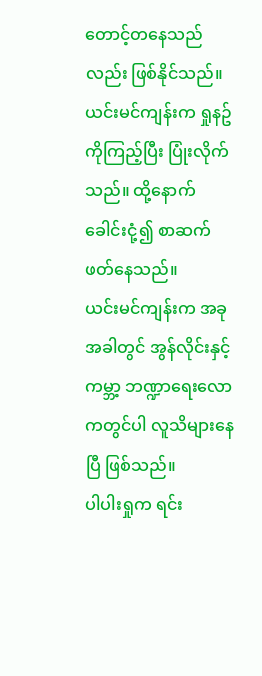တောင့်တနေသည်လည်း ဖြစ်နိုင်သည်။
ယင်းမင်ကျန်းက ရှုနဥ်ကိုကြည့်ပြီး ပြုံးလိုက်သည်။ ထို့နောက် ခေါင်းငုံ့၍ စာဆက်ဖတ်နေသည်။
ယင်းမင်ကျန်းက အခုအခါတွင် အွန်လိုင်းနှင့် ကမ္ဘာ့ ဘဏ္ဍာရေးလောကတွင်ပါ လူသိများနေပြီ ဖြစ်သည်။
ပါပါးရှုက ရင်း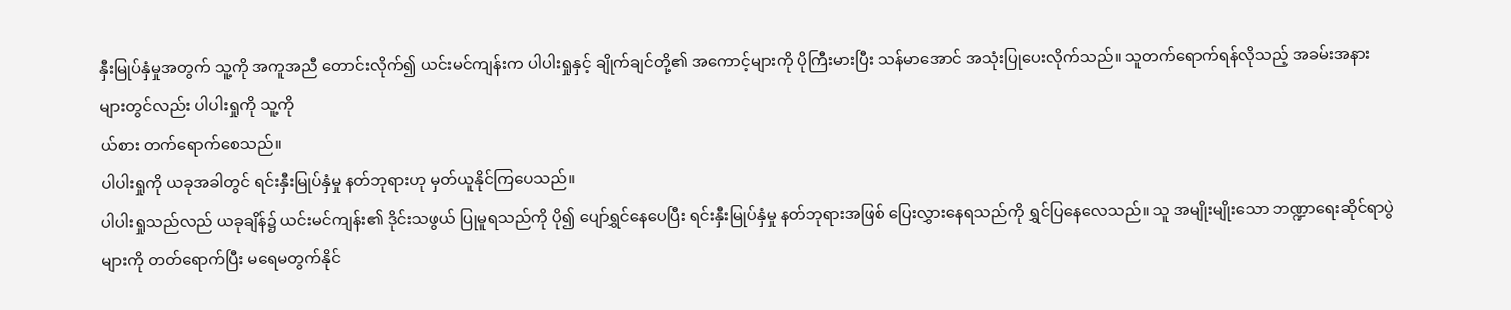နှီးမြုပ်နှံမှုအတွက် သူ့ကို အကူအညီ တောင်းလိုက်၍ ယင်းမင်ကျန်းက ပါပါးရှုနှင့် ချိုက်ချင်တို့၏ အကောင့်များကို ပိုကြီးမားပြီး သန်မာအောင် အသုံးပြုပေးလိုက်သည်။ သူတက်ရောက်ရန်လိုသည့် အခမ်းအနားများတွင်လည်း ပါပါးရှုကို သူ့ကို
ယ်စား တက်ရောက်စေသည်။
ပါပါးရှုကို ယခုအခါတွင် ရင်းနှီးမြုပ်နှံမှု နတ်ဘုရားဟု မှတ်ယူနိုင်ကြပေသည်။
ပါပါးရှုသည်လည် ယခုချိန်၌ ယင်းမင်ကျန်း၏ ဒိုင်းသဖွယ် ပြုမူရသည်ကို ပို၍ ပျော်ရွှင်နေပေပြီး ရင်းနှီးမြုပ်နှံမှု နတ်ဘုရားအဖြစ် ပြေးလွှားနေရသည်ကို ရွှင်ပြနေလေသည်။ သူ အမျိုးမျိုးသော ဘဏ္ဍာရေးဆိုင်ရာပွဲများကို တတ်ရောက်ပြီး မရေမတွက်နိုင်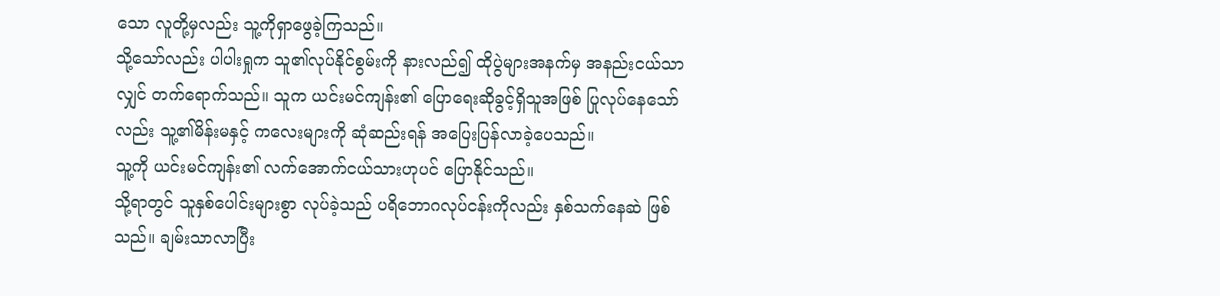သော လူတို့မှလည်း သူ့ကိုရှာဖွေခဲ့ကြသည်။
သို့သော်လည်း ပါပါးရှုက သူ၏လုပ်နိုင်စွမ်းကို နားလည်၍ ထိုပွဲများအနက်မှ အနည်းငယ်သာလျှင် တက်ရောက်သည်။ သူက ယင်းမင်ကျန်း၏ ပြောရေးဆိုခွင့်ရှိသူအဖြစ် ပြုလုပ်နေသော်လည်း သူ့၏မိန်းမနှင့် ကလေးများကို ဆုံဆည်းရန် အပြေးပြန်လာခဲ့ပေသည်။
သူ့ကို ယင်းမင်ကျန်း၏ လက်အောက်ငယ်သားဟုပင် ပြောနိုင်သည်။
သို့ရာတွင် သူနှစ်ပေါင်းများစွာ လုပ်ခဲ့သည် ပရိဘောဂလုပ်ငန်းကိုလည်း နှစ်သက်နေဆဲ ဖြစ်သည်။ ချမ်းသာလာပြီး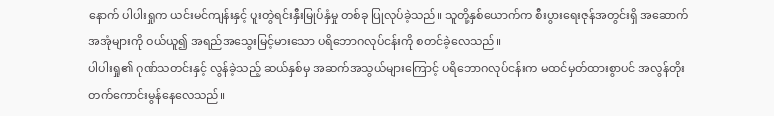နောက် ပါပါးရှုက ယင်းမင်ကျန်းနှင့် ပူးတွဲရင်းနှီးမြုပ်နှံမှု တစ်ခု ပြုလုပ်ခဲ့သည်။ သူတို့နှစ်ယောက်က စီးပွားရေးဇုန်အတွင်းရှိ အဆောက်အအုံများကို ဝယ်ယူ၍ အရည်အသွေးမြင့်မားသော ပရိဘောဂလုပ်ငန်းကို စတင်ခဲ့လေသည်။
ပါပါးရှု၏ ဂုဏ်သတင်းနှင့် လွန်ခဲ့သည့် ဆယ်နှစ်မှ အဆက်အသွယ်များကြောင့် ပရိဘောဂလုပ်ငန်းက မထင်မှတ်ထားစွာပင် အလွန်တိုးတက်ကောင်းမွန်နေလေသည်။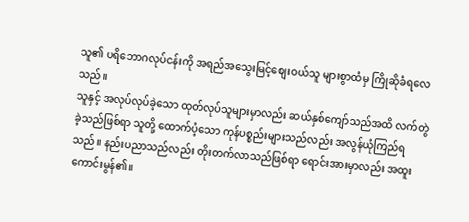သူ၏ ပရိဘောဂလုပ်ငန်းကို အရည်အသွေးမြင့်စျေးဝယ်သူ များစွာထံမှ ကြိုဆိုခံရလေသည်။
သူနှင့် အလုပ်လုပ်ခဲ့သော ထုတ်လုပ်သူများမှာလည်း ဆယ်နှစ်ကျော်သည်အထိ လက်တွဲခဲ့သည်ဖြစ်ရာ သူတို့ ထောက်ပံ့သော ကုန်ပစ္စည်းများသည်လည်း အလွန်ယုံကြည်ရသည်။ နည်းပညာသည်လည်း တိုးတက်လာသည်ဖြစ်ရာ ရောင်းအားမှာလည်း အထူးကောင်းမွန်၏။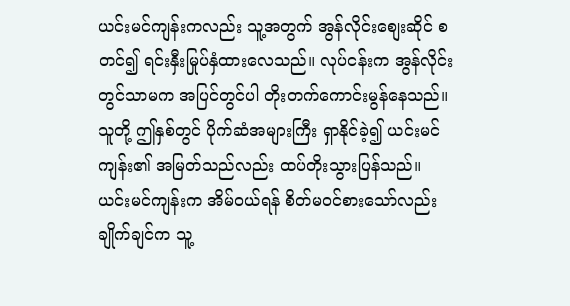ယင်းမင်ကျန်းကလည်း သူ့အတွက် အွန်လိုင်းစျေးဆိုင် စတင်၍ ရင်းနှီးမြုပ်နှံထားလေသည်။ လုပ်ငန်းက အွန်လိုင်းတွင်သာမက အပြင်တွင်ပါ တိုးတက်ကောင်းမွန်နေသည်။
သူတို့ ဤနှစ်တွင် ပိုက်ဆံအများကြီး ရှာနိုင်ခဲ့၍ ယင်းမင်ကျန်း၏ အမြတ်သည်လည်း ထပ်တိုးသွားပြန်သည်။
ယင်းမင်ကျန်းက အိမ်ဝယ်ရန် စိတ်မဝင်စားသော်လည်း ချိုက်ချင်က သူ့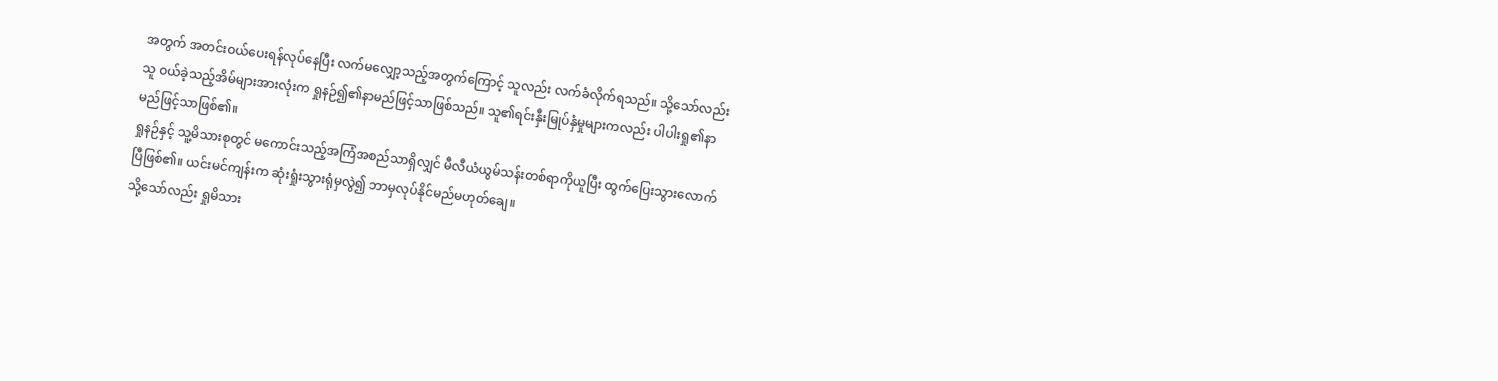အတွက် အတင်းဝယ်ပေးရန်လုပ်နေပြီး လက်မလျှော့သည့်အတွက်ကြောင့် သူလည်း လက်ခံလိုက်ရသည်။ သို့သော်လည်း သူ ဝယ်ခဲ့သည့်အိမ်များအားလုံးက ရှုနဉ်၍၏နာမည်ဖြင့်သာဖြစ်သည်။ သူ၏ရင်းနှီးမြုပ်နှံမှုများကလည်း ပါပါးရှု၏နာမည်ဖြင့်သာဖြစ်၏။
ရှုနဉ်နှင့် သူ့မိသားစုတွင် မကောင်းသည့်အကြံအစည်သာရှိလျှင် မီလီယံယွမ်သန်းတစ်ရာကိုယူပြီး ထွက်ပြေးသွားလောက်ပြီဖြစ်၏။ ယင်းမင်ကျန်းက ဆုံးရှုံးသွားရုံမှလွဲ၍ ဘာမှလုပ်နိုင်မည်မဟုတ်ချေ။
သို့သော်လည်း ရှုမိသား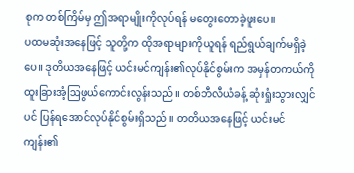စုက တစ်ကြိမ်မှ ဤအရာမျိုးကိုလုပ်ရန် မတွေးတောခဲ့ဖူးပေ။
ပထမဆုံးအနေဖြင့် သူတို့က ထိုအရာများကိုယူရန် ရည်ရွယ်ချက်မရှိခဲ့ပေ။ ဒုတိယအနေဖြင့် ယင်းမင်ကျန်း၏လုပ်နိုင်စွမ်းက အမှန်တကယ်ကို ထူးခြားအံ့ဩဖွယ်ကောင်းလွန်းသည်။ တစ်ဘီလီယံခန့် ဆုံးရှုံးသွားလျှင်ပင် ပြန်ရအောင်လုပ်နိုင်စွမ်းရှိသည်။ တတိယအနေဖြင့် ယင်းမင်ကျန်း၏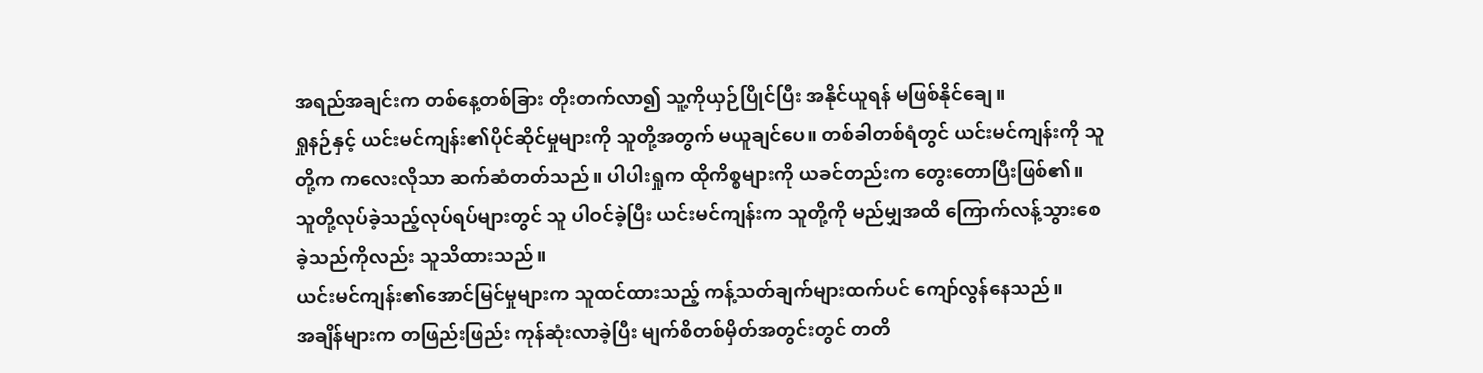အရည်အချင်းက တစ်နေ့တစ်ခြား တိုးတက်လာ၍ သူ့ကိုယှဉ်ပြိုင်ပြီး အနိုင်ယူရန် မဖြစ်နိုင်ချေ။
ရှုနဉ်နှင့် ယင်းမင်ကျန်း၏ပိုင်ဆိုင်မှုများကို သူတို့အတွက် မယူချင်ပေ။ တစ်ခါတစ်ရံတွင် ယင်းမင်ကျန်းကို သူတို့က ကလေးလိုသာ ဆက်ဆံတတ်သည်။ ပါပါးရှုက ထိုကိစ္စများကို ယခင်တည်းက တွေးတောပြီးဖြစ်၏။ သူတို့လုပ်ခဲ့သည့်လုပ်ရပ်များတွင် သူ ပါဝင်ခဲ့ပြီး ယင်းမင်ကျန်းက သူတို့ကို မည်မျှအထိ ကြောက်လန့်သွားစေခဲ့သည်ကိုလည်း သူသိထားသည်။
ယင်းမင်ကျန်း၏အောင်မြင်မှုများက သူထင်ထားသည့် ကန့်သတ်ချက်များထက်ပင် ကျော်လွန်နေသည်။
အချိန်များက တဖြည်းဖြည်း ကုန်ဆုံးလာခဲ့ပြီး မျက်စိတစ်မှိတ်အတွင်းတွင် တတိ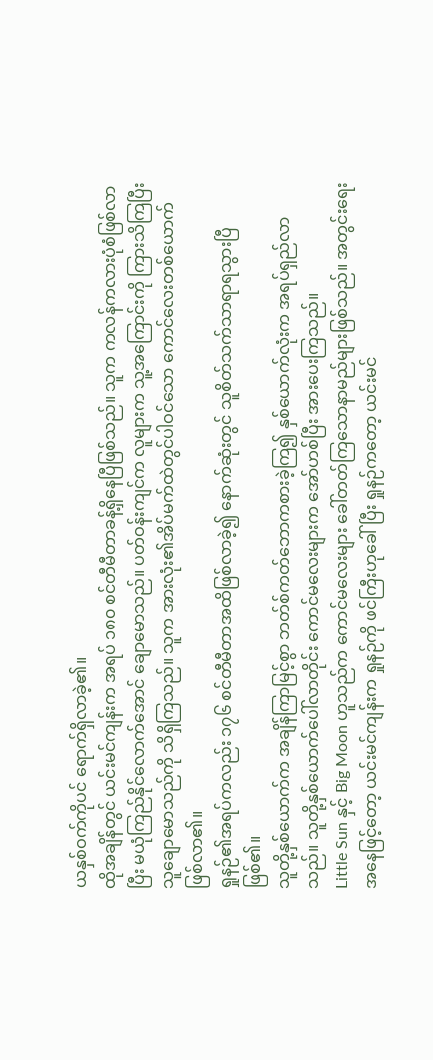ယနှစ်ဝက်ကိုပင် ရောက်ရှိလာခဲ့၏။
ထိုအချိန်တွင် ယင်းမင်ကျန်းက အရပ် ၁၈၀ စင်တီမီတာခန့်ရှိနေပြီဖြစ်သည်။ သူက ကလန်ကလားပုံစံဖြစ်လာပြီး မယုံကြည်နိုင်လောက်အောင် ချောမောသည်။ ပတ်ဝန်းကျင်က လူများက သူ့အကြောင်းကို ကြားသိကြပြီး သူချောမောသည်ကို သိရှိကြသည်။ သူက အားလုံး၏အိပ်မက်ထဲတွင်ပါဝင်သော ကောင်လေးတစ်ယောက်ဖြစ်လာ၏။
ရှုနဉ်၏အရပ်ကလည်း ၁၇၆ စင်တီမီတာအထိဖြစ်လာခဲ့၍ နောက်ဆုံးတွင် သူစိတ်သက်သာရာရသွားပြီဖြစ်၏။
သူတို့နှစ်ယောက်က အချိန်ကြာမြင့်စွာ ဘတ်စ်ကတ်ဘောကစားခဲ့ကြ၍ နှစ်ယောက်လုံးက အရပ်ရှည်လာသည်။ သူတို့နှစ်ယောက်ပေါ်လာတိုင်း ကောင်မလေးများက အော်ဟစ်ပြီး အားပေးကြသည်။
Little Sun နှင့် Big Moon ဟူသည်က ကောင်မလေးများ ခေါ်တတ်ကြသောနာမည်များဖြစ်သည်။ အတွင်းရေးအနေဖြင့်တော့ ယင်းမင်ကျန်းက ရှုနဉ်ကို ဖင်ကြီးဟုခေါ်ပြီး ရှုနဉ်ကတော့ ယင်းမင်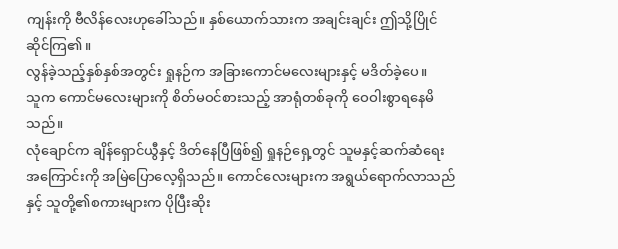ကျန်းကို ဗီလိန်လေးဟုခေါ်သည်။ နှစ်ယောက်သားက အချင်းချင်း ဤသို့ပြိုင်ဆိုင်ကြ၏။
လွန်ခဲ့သည့်နှစ်နှစ်အတွင်း ရှုနဉ်က အခြားကောင်မလေးများနှင့် မဒိတ်ခဲ့ပေ။
သူက ကောင်မလေးများကို စိတ်မဝင်စားသည့် အာရုံတစ်ခုကို ဝေဝါးစွာရနေမိသည်။
လုံချောင်က ချိန်ရှောင်ယွီနှင့် ဒိတ်နေပြီဖြစ်၍ ရှုနဉ်ရှေ့တွင် သူမနှင့်ဆက်ဆံရေးအကြောင်းကို အမြဲပြောလေ့ရှိသည်။ ကောင်လေးများက အရွယ်ရောက်လာသည်နှင့် သူတို့၏စကားများက ပိုပြီးဆိုး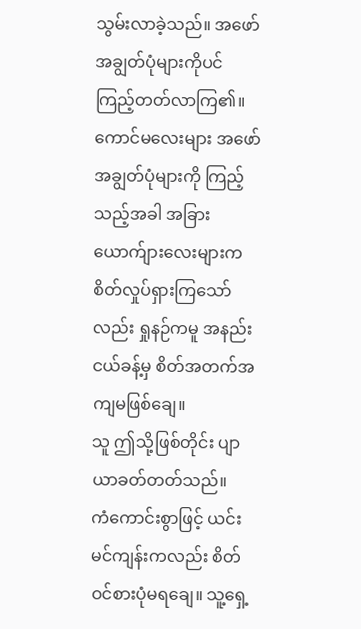သွမ်းလာခဲ့သည်။ အဖော်အချွတ်ပုံများကိုပင် ကြည့်တတ်လာကြ၏။
ကောင်မလေးများ အဖော်အချွတ်ပုံများကို ကြည့်သည့်အခါ အခြားယောက်ျားလေးများက စိတ်လှုပ်ရှားကြသော်လည်း ရှုနဉ်ကမူ အနည်းငယ်ခန့်မှ စိတ်အတက်အကျမဖြစ်ချေ။
သူ ဤသို့ဖြစ်တိုင်း ပျာယာခတ်တတ်သည်။
ကံကောင်းစွာဖြင့် ယင်းမင်ကျန်းကလည်း စိတ်ဝင်စားပုံမရချေ။ သူ့ရှေ့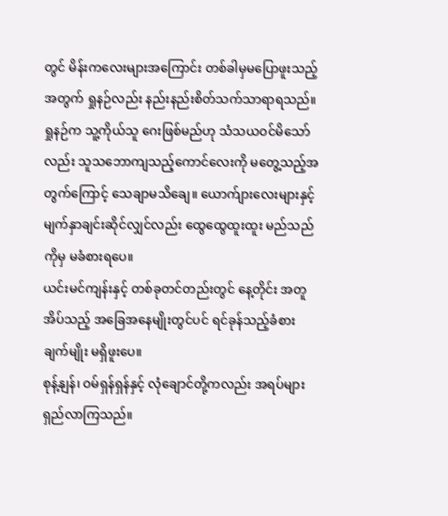တွင် မိန်းကလေးများအကြောင်း တစ်ခါမှမပြောဖူးသည့်အတွက် ရှုနဉ်လည်း နည်းနည်းစိတ်သက်သာရာရသည်။
ရှုနဉ်က သူ့ကိုယ်သူ ဂေးဖြစ်မည်ဟု သံသယဝင်မိသော်လည်း သူသဘောကျသည့်ကောင်လေးကို မတွေ့သည့်အတွက်ကြောင့် သေချာမသိချေ။ ယောက်ျားလေးများနှင့် မျက်နှာချင်းဆိုင်လျှင်လည်း ထွေထွေထူးထူး မည်သည်ကိုမှ မခံစားရပေ။
ယင်းမင်ကျန်းနှင့် တစ်ခုတင်တည်းတွင် နေ့တိုင်း အတူအိပ်သည့် အခြေအနေမျိုးတွင်ပင် ရင်ခုန်သည့်ခံစားချက်မျိုး မရှိဖူးပေ။
စုန့်နျန်၊ ဝမ်ရှန်ရှန်နှင့် လုံချောင်တို့ကလည်း အရပ်များ ရှည်လာကြသည်။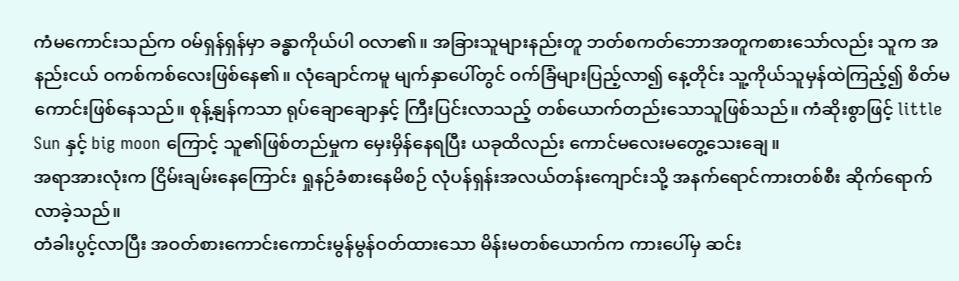ကံမကောင်းသည်က ဝမ်ရှန်ရှန်မှာ ခန္ဓာကိုယ်ပါ ဝလာ၏။ အခြားသူများနည်းတူ ဘတ်စကတ်ဘောအတူကစားသော်လည်း သူက အနည်းငယ် ဝကစ်ကစ်လေးဖြစ်နေ၏။ လုံချောင်ကမူ မျက်နှာပေါ်တွင် ဝက်ခြံများပြည့်လာ၍ နေ့တိုင်း သူ့ကိုယ်သူမှန်ထဲကြည့်၍ စိတ်မကောင်းဖြစ်နေသည်။ စုန့်နျန်ကသာ ရုပ်ချောချောနှင့် ကြီးပြင်းလာသည့် တစ်ယောက်တည်းသောသူဖြစ်သည်။ ကံဆိုးစွာဖြင့် little Sun နှင့် big moon ကြောင့် သူ၏ဖြစ်တည်မှုက မှေးမှိန်နေရပြီး ယခုထိလည်း ကောင်မလေးမတွေ့သေးချေ။
အရာအားလုံးက ငြိမ်းချမ်းနေကြောင်း ရှုနဉ်ခံစားနေမိစဉ် လုံပန်ရှန်းအလယ်တန်းကျောင်းသို့ အနက်ရောင်ကားတစ်စီး ဆိုက်ရောက်လာခဲ့သည်။
တံခါးပွင့်လာပြီး အဝတ်စားကောင်းကောင်းမွန်မွန်ဝတ်ထားသော မိန်းမတစ်ယောက်က ကားပေါ်မှ ဆင်း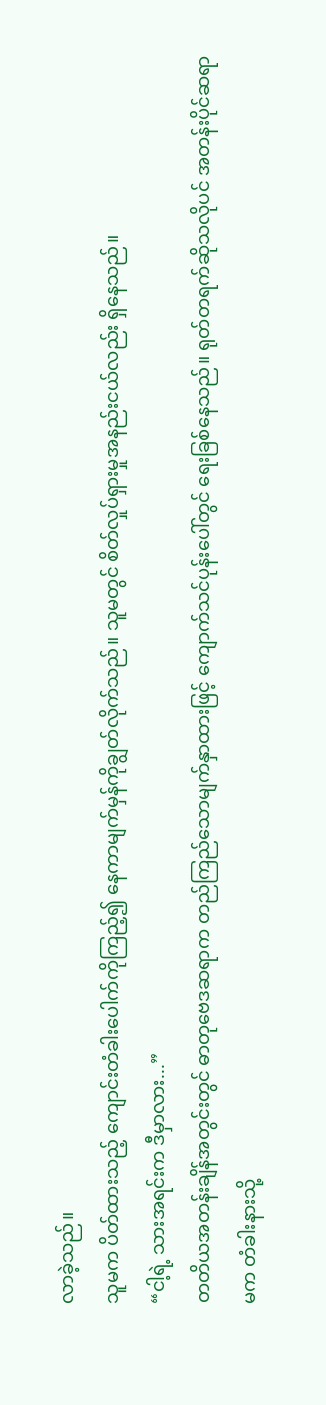လာခဲ့သည်။
သူမက ပိတ်ထားသည့် ကျောင်းတံခါးပေါက်ကိုကြည့်၍ နေကာမျက်မှန်ကိုချွတ်လိုက်သည်။ သူမတွင် စိတ်လှုပ်ရှားမှုအနည်းငယ်လည်း ရှိနေသည်။
“ငါ့ရဲ့ သားအရင်းက ဒီမှာလား...”
တတိယအတန်းချိန်အတွင်းတွင် ဓာတုဗေဒဆရာက တည်ကြည်သောမျက်နှာထားဖြင့် ကျောက်သင်ပုန်းပေါ်တွင် ရေးခြစ်နေသည်။ ရုတ်တရက်ဆိုသလိုပင် အတန်းပိုင်ဆရာမက တံခါးနားသို့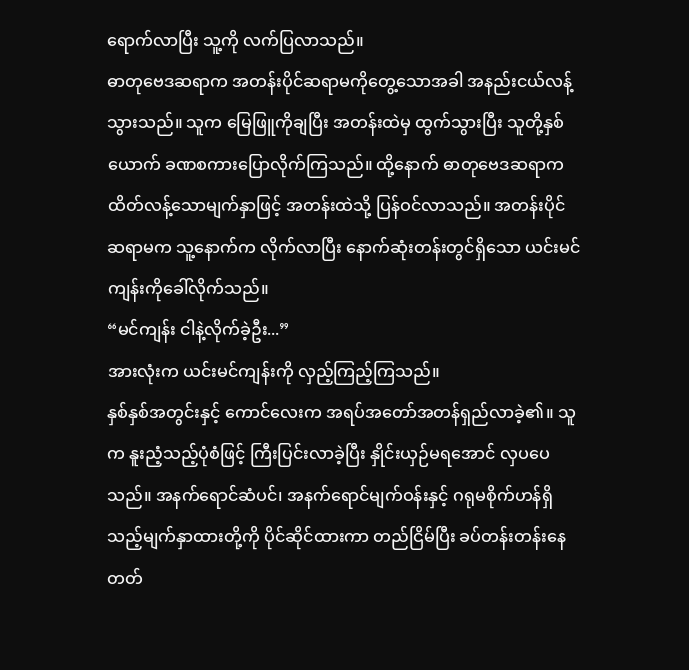ရောက်လာပြီး သူ့ကို လက်ပြလာသည်။
ဓာတုဗေဒဆရာက အတန်းပိုင်ဆရာမကိုတွေ့သောအခါ အနည်းငယ်လန့်သွားသည်။ သူက မြေဖြူကိုချပြီး အတန်းထဲမှ ထွက်သွားပြီး သူတို့နှစ်ယောက် ခဏစကားပြောလိုက်ကြသည်။ ထို့နောက် ဓာတုဗေဒဆရာက ထိတ်လန့်သောမျက်နှာဖြင့် အတန်းထဲသို့ ပြန်ဝင်လာသည်။ အတန်းပိုင်ဆရာမက သူ့နောက်က လိုက်လာပြီး နောက်ဆုံးတန်းတွင်ရှိသော ယင်းမင်ကျန်းကိုခေါ်လိုက်သည်။
“မင်ကျန်း ငါနဲ့လိုက်ခဲ့ဦး...”
အားလုံးက ယင်းမင်ကျန်းကို လှည့်ကြည့်ကြသည်။
နှစ်နှစ်အတွင်းနှင့် ကောင်လေးက အရပ်အတော်အတန်ရှည်လာခဲ့၏။ သူက နူးညံ့သည့်ပုံစံဖြင့် ကြီးပြင်းလာခဲ့ပြီး နှိုင်းယှဉ်မရအောင် လှပပေသည်။ အနက်ရောင်ဆံပင်၊ အနက်ရောင်မျက်ဝန်းနှင့် ဂရုမစိုက်ဟန်ရှိသည့်မျက်နှာထားတို့ကို ပိုင်ဆိုင်ထားကာ တည်ငြိမ်ပြီး ခပ်တန်းတန်းနေတတ်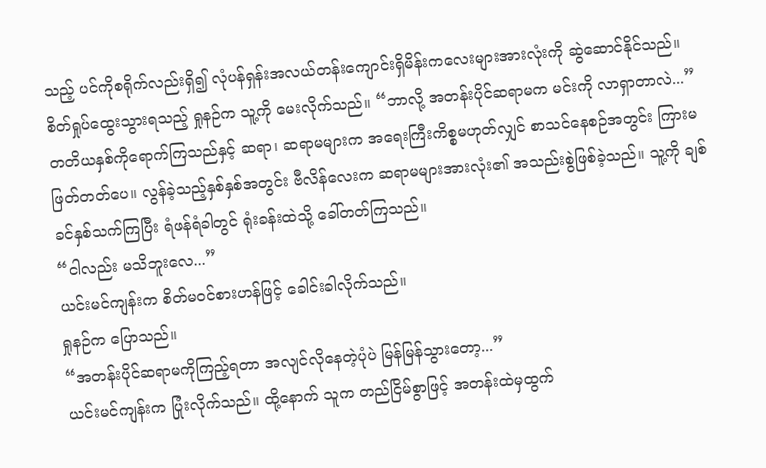သည့် ပင်ကိုစရိုက်လည်းရှိ၍ လုံပန်ရှန်းအလယ်တန်းကျောင်းရှိမိန်းကလေးများအားလုံးကို ဆွဲဆောင်နိုင်သည်။
စိတ်ရှုပ်ထွေးသွားရသည့် ရှုနဉ်က သူ့ကို မေးလိုက်သည်။ “ဘာလို့ အတန်းပိုင်ဆရာမက မင်းကို လာရှာတာလဲ...”
တတိယနှစ်ကိုရောက်ကြသည်နှင့် ဆရာ၊ ဆရာမများက အရေးကြီးကိစ္စမဟုတ်လျှင် စာသင်နေစဉ်အတွင်း ကြားမဖြတ်တတ်ပေ။ လွန်ခဲ့သည့်နှစ်နှစ်အတွင်း ဗီလိန်လေးက ဆရာမများအားလုံး၏ အသည်းစွဲဖြစ်ခဲ့သည်။ သူ့ကို ချစ်ခင်နှစ်သက်ကြပြီး ရံဖန်ရံခါတွင် ရုံးခန်းထဲသို့ ခေါ်တတ်ကြသည်။
“ငါလည်း မသိဘူးလေ...”
ယင်းမင်ကျန်းက စိတ်မဝင်စားဟန်ဖြင့် ခေါင်းခါလိုက်သည်။
ရှုနဉ်က ပြောသည်။
“အတန်းပိုင်ဆရာမကိုကြည့်ရတာ အလျင်လိုနေတဲ့ပုံပဲ မြန်မြန်သွားတော့...”
ယင်းမင်ကျန်းက ပြုံးလိုက်သည်။ ထို့နောက် သူက တည်ငြိမ်စွာဖြင့် အတန်းထဲမှထွက်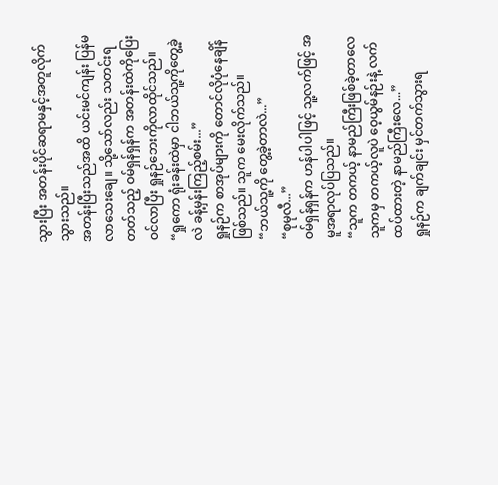သွားပြီး အတန်းပိုင်ဆရာမနှင့်အတူလိုက်သွားသည်။
အတန်းပြီးသည်အထိ ယင်းမင်ကျန်း ပြန်မလာသေးချေ။ သို့သော်လည်း သတင်းရတတ်သည့် ဝမ်ရှန်ရှန်က အတန်းထဲကိုပြေးဝင်လာပြီး ရှုနဉ်ဘေးကိုလာထိုင်သည်။
“ရှုကော ရုံးခန်းထဲမှာ ငါဘယ်သူ့ကိုတွေ့ခဲ့လဲ ခန့်မှန်းကြည့်စမ်း...”
ရှုနဉ်က စာအုပ်များကို တောင်လိုပုံနေချိန်ဖြစ်သည်။ သူက မေးလိုက်သည်။
“ဘယ်သူ့ကို တွေ့ခဲ့တာလဲ...”
“စုမုလီ...”
ဝမ်ရှန်ရှန်က ဟန်ပါပါဖြင့် သူ့လက်ဖြင့် အမူအရာလုပ်ပြသည်။
“သူက တကယ့် နာမည်ကြီးဖြစ်ခဲ့တာလေ သူကမှ တကယ့်လူပဲ ဝေ့ယွမ်နဉ်းနဲ့ လက်ထပ်ထားတဲ့ နာမည်ကြီးလေ...”
ရှုနဉ်က ချက်ချင်း မှင်တက်သွားရ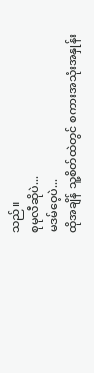သည်။
စုမုလီဆိုပဲ...
မဒမ်ဝေ့ပဲ...
ထိုအချိန် သူ့စိတ်ထဲတွင် စကားအသုံးအနှုန်း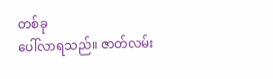တစ်ခု
ပေါ်လာရသည်။ ဇာတ်လမ်း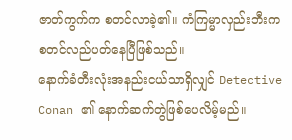ဇာတ်ကွက်က စတင်လာခဲ့၏။ ကံကြမ္မာလှည်းဘီးက စတင်လည်ပတ်နေပြီဖြစ်သည်။
နောက်ခံတီးလုံးအနည်းငယ်သာရှိလျှင် Detective Conan ၏ နောက်ဆက်တွဲဖြစ်ပေလိမ့်မည်။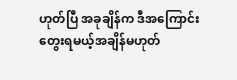ဟုတ်ပြီ အခုချိန်က ဒီအကြောင်းတွေးရမယ့်အချိန်မဟုတ်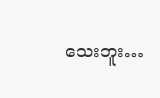သေးဘူး…